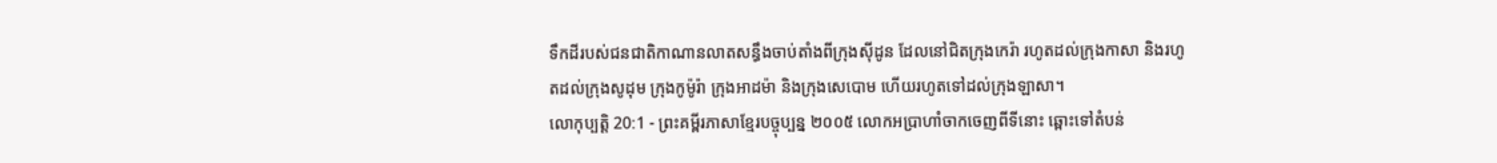ទឹកដីរបស់ជនជាតិកាណានលាតសន្ធឹងចាប់តាំងពីក្រុងស៊ីដូន ដែលនៅជិតក្រុងកេរ៉ា រហូតដល់ក្រុងកាសា និងរហូតដល់ក្រុងសូដុម ក្រុងកូម៉ូរ៉ា ក្រុងអាដម៉ា និងក្រុងសេបោម ហើយរហូតទៅដល់ក្រុងឡាសា។
លោកុប្បត្តិ 20:1 - ព្រះគម្ពីរភាសាខ្មែរបច្ចុប្បន្ន ២០០៥ លោកអប្រាហាំចាកចេញពីទីនោះ ឆ្ពោះទៅតំបន់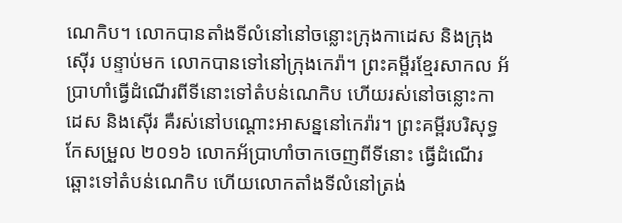ណេកិប។ លោកបានតាំងទីលំនៅនៅចន្លោះក្រុងកាដេស និងក្រុងស៊ើរ បន្ទាប់មក លោកបានទៅនៅក្រុងកេរ៉ា។ ព្រះគម្ពីរខ្មែរសាកល អ័ប្រាហាំធ្វើដំណើរពីទីនោះទៅតំបន់ណេកិប ហើយរស់នៅចន្លោះកាដេស និងស៊ើរ គឺរស់នៅបណ្ដោះអាសន្ននៅកេរ៉ារ។ ព្រះគម្ពីរបរិសុទ្ធកែសម្រួល ២០១៦ លោកអ័ប្រាហាំចាកចេញពីទីនោះ ធ្វើដំណើរឆ្ពោះទៅតំបន់ណេកិប ហើយលោកតាំងទីលំនៅត្រង់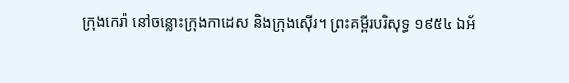ក្រុងកេរ៉ា នៅចន្លោះក្រុងកាដេស និងក្រុងស៊ើរ។ ព្រះគម្ពីរបរិសុទ្ធ ១៩៥៤ ឯអ័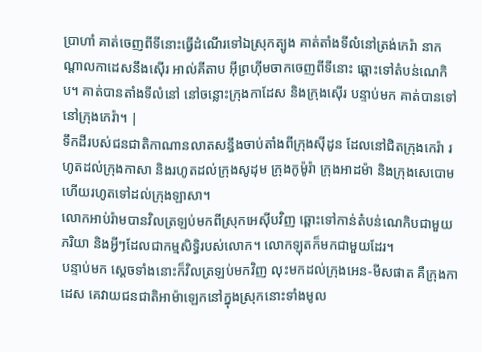ប្រាហាំ គាត់ចេញពីទីនោះធ្វើដំណើរទៅឯស្រុកត្បូង គាត់តាំងទីលំនៅត្រង់កេរ៉ា នាកណ្តាលកាដេសនឹងស៊ើរ អាល់គីតាប អ៊ីព្រហ៊ីមចាកចេញពីទីនោះ ឆ្ពោះទៅតំបន់ណេកិប។ គាត់បានតាំងទីលំនៅ នៅចន្លោះក្រុងកាដែស និងក្រុងស៊ើរ បន្ទាប់មក គាត់បានទៅនៅក្រុងកេរ៉ា។ |
ទឹកដីរបស់ជនជាតិកាណានលាតសន្ធឹងចាប់តាំងពីក្រុងស៊ីដូន ដែលនៅជិតក្រុងកេរ៉ា រហូតដល់ក្រុងកាសា និងរហូតដល់ក្រុងសូដុម ក្រុងកូម៉ូរ៉ា ក្រុងអាដម៉ា និងក្រុងសេបោម ហើយរហូតទៅដល់ក្រុងឡាសា។
លោកអាប់រ៉ាមបានវិលត្រឡប់មកពីស្រុកអេស៊ីបវិញ ឆ្ពោះទៅកាន់តំបន់ណេកិបជាមួយភរិយា និងអ្វីៗដែលជាកម្មសិទ្ធិរបស់លោក។ លោកឡុតក៏មកជាមួយដែរ។
បន្ទាប់មក ស្ដេចទាំងនោះក៏វិលត្រឡប់មកវិញ លុះមកដល់ក្រុងអេន-មីសផាត គឺក្រុងកាដេស គេវាយជនជាតិអាម៉ាឡេកនៅក្នុងស្រុកនោះទាំងមូល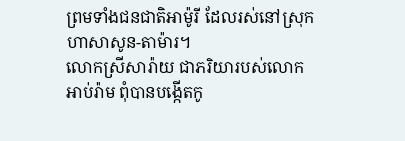ព្រមទាំងជនជាតិអាម៉ូរី ដែលរស់នៅស្រុកហាសាសូន-តាម៉ារ។
លោកស្រីសារ៉ាយ ជាភរិយារបស់លោកអាប់រ៉ាម ពុំបានបង្កើតកូ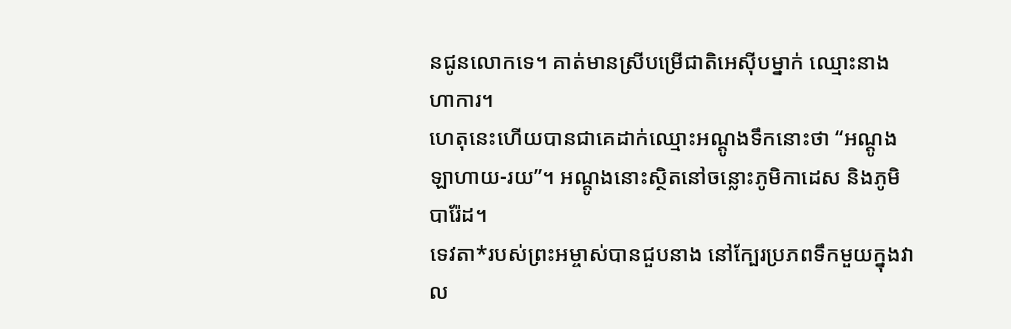នជូនលោកទេ។ គាត់មានស្រីបម្រើជាតិអេស៊ីបម្នាក់ ឈ្មោះនាងហាការ។
ហេតុនេះហើយបានជាគេដាក់ឈ្មោះអណ្ដូងទឹកនោះថា “អណ្ដូងឡាហាយ-រយ”។ អណ្ដូងនោះស្ថិតនៅចន្លោះភូមិកាដេស និងភូមិបារ៉ែដ។
ទេវតា*របស់ព្រះអម្ចាស់បានជួបនាង នៅក្បែរប្រភពទឹកមួយក្នុងវាល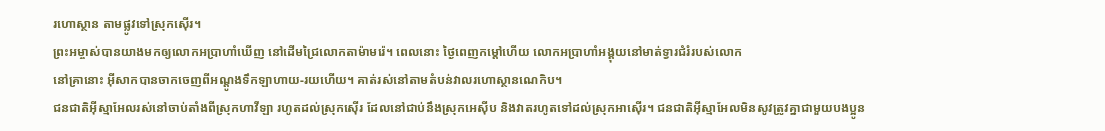រហោស្ថាន តាមផ្លូវទៅស្រុកស៊ើរ។
ព្រះអម្ចាស់បានយាងមកឲ្យលោកអប្រាហាំឃើញ នៅដើមជ្រៃលោកតាម៉ាមរ៉េ។ ពេលនោះ ថ្ងៃពេញកម្ដៅហើយ លោកអប្រាហាំអង្គុយនៅមាត់ទ្វារជំរំរបស់លោក
នៅគ្រានោះ អ៊ីសាកបានចាកចេញពីអណ្ដូងទឹកឡាហាយ-រយហើយ។ គាត់រស់នៅតាមតំបន់វាលរហោស្ថានណេកិប។
ជនជាតិអ៊ីស្មាអែលរស់នៅចាប់តាំងពីស្រុកហាវីឡា រហូតដល់ស្រុកស៊ើរ ដែលនៅជាប់នឹងស្រុកអេស៊ីប និងវាតរហូតទៅដល់ស្រុកអាស៊ើរ។ ជនជាតិអ៊ីស្មាអែលមិនសូវត្រូវគ្នាជាមួយបងប្អូន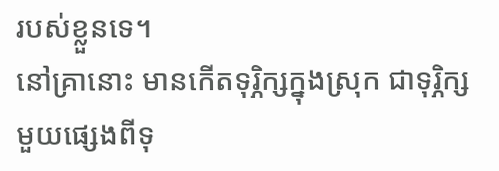របស់ខ្លួនទេ។
នៅគ្រានោះ មានកើតទុរ្ភិក្សក្នុងស្រុក ជាទុរ្ភិក្សមួយផ្សេងពីទុ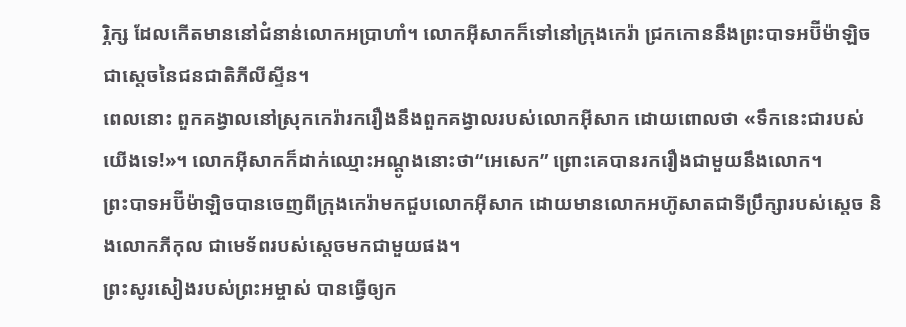រ្ភិក្ស ដែលកើតមាននៅជំនាន់លោកអប្រាហាំ។ លោកអ៊ីសាកក៏ទៅនៅក្រុងកេរ៉ា ជ្រកកោននឹងព្រះបាទអប៊ីម៉ាឡិច ជាស្ដេចនៃជនជាតិភីលីស្ទីន។
ពេលនោះ ពួកគង្វាលនៅស្រុកកេរ៉ារករឿងនឹងពួកគង្វាលរបស់លោកអ៊ីសាក ដោយពោលថា «ទឹកនេះជារបស់យើងទេ!»។ លោកអ៊ីសាកក៏ដាក់ឈ្មោះអណ្ដូងនោះថា“អេសេក” ព្រោះគេបានរករឿងជាមួយនឹងលោក។
ព្រះបាទអប៊ីម៉ាឡិចបានចេញពីក្រុងកេរ៉ាមកជួបលោកអ៊ីសាក ដោយមានលោកអហ៊ូសាតជាទីប្រឹក្សារបស់ស្ដេច និងលោកភីកុល ជាមេទ័ពរបស់ស្ដេចមកជាមួយផង។
ព្រះសូរសៀងរបស់ព្រះអម្ចាស់ បានធ្វើឲ្យក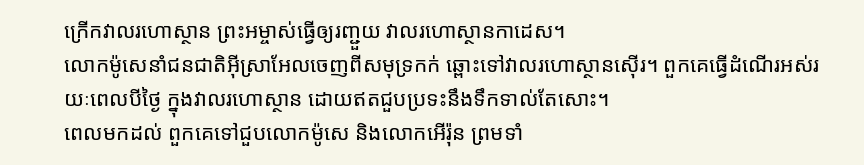ក្រើកវាលរហោស្ថាន ព្រះអម្ចាស់ធ្វើឲ្យរញ្ជួយ វាលរហោស្ថានកាដេស។
លោកម៉ូសេនាំជនជាតិអ៊ីស្រាអែលចេញពីសមុទ្រកក់ ឆ្ពោះទៅវាលរហោស្ថានស៊ើរ។ ពួកគេធ្វើដំណើរអស់រយៈពេលបីថ្ងៃ ក្នុងវាលរហោស្ថាន ដោយឥតជួបប្រទះនឹងទឹកទាល់តែសោះ។
ពេលមកដល់ ពួកគេទៅជួបលោកម៉ូសេ និងលោកអើរ៉ុន ព្រមទាំ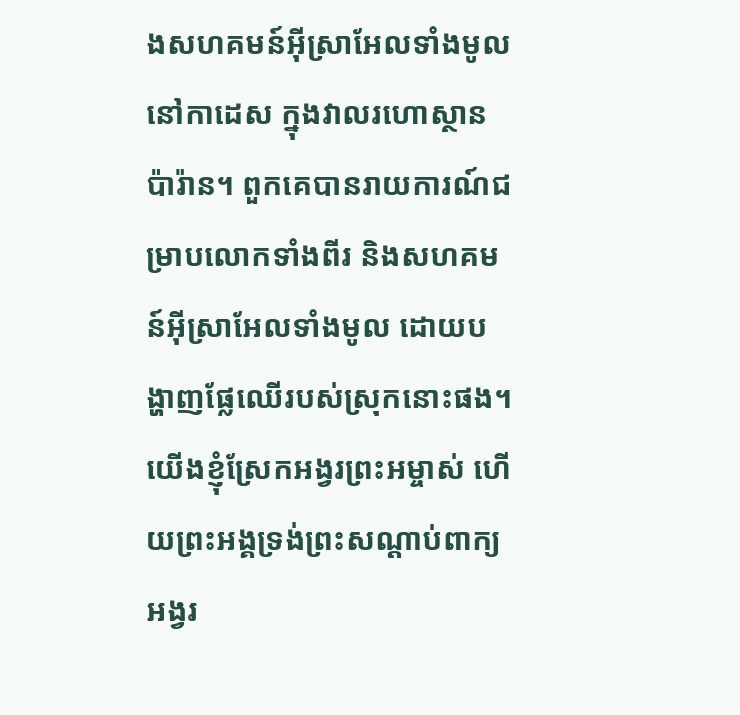ងសហគមន៍អ៊ីស្រាអែលទាំងមូល នៅកាដេស ក្នុងវាលរហោស្ថានប៉ារ៉ាន។ ពួកគេបានរាយការណ៍ជម្រាបលោកទាំងពីរ និងសហគមន៍អ៊ីស្រាអែលទាំងមូល ដោយបង្ហាញផ្លែឈើរបស់ស្រុកនោះផង។
យើងខ្ញុំស្រែកអង្វរព្រះអម្ចាស់ ហើយព្រះអង្គទ្រង់ព្រះសណ្ដាប់ពាក្យអង្វរ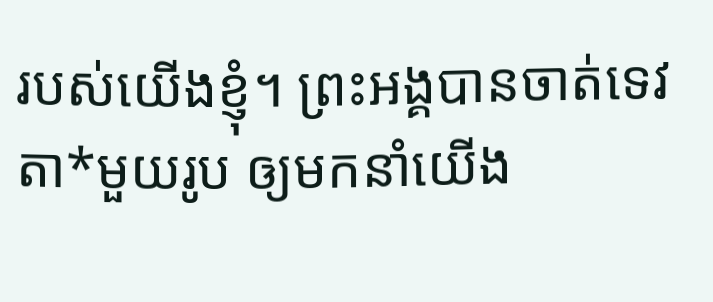របស់យើងខ្ញុំ។ ព្រះអង្គបានចាត់ទេវតា*មួយរូប ឲ្យមកនាំយើង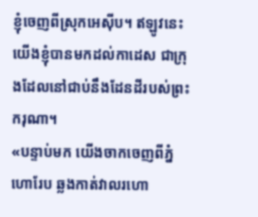ខ្ញុំចេញពីស្រុកអេស៊ីប។ ឥឡូវនេះ យើងខ្ញុំបានមកដល់កាដេស ជាក្រុងដែលនៅជាប់នឹងដែនដីរបស់ព្រះករុណា។
«បន្ទាប់មក យើងចាកចេញពីភ្នំហោរែប ឆ្លងកាត់វាលរហោ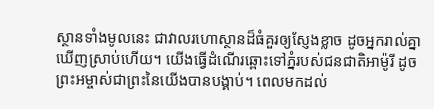ស្ថានទាំងមូលនេះ ជាវាលរហោស្ថានដ៏ធំគួរឲ្យស្ញែងខ្លាច ដូចអ្នករាល់គ្នាឃើញស្រាប់ហើយ។ យើងធ្វើដំណើរឆ្ពោះទៅភ្នំរបស់ជនជាតិអាម៉ូរី ដូចព្រះអម្ចាស់ជាព្រះនៃយើងបានបង្គាប់។ ពេលមកដល់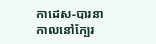កាដេស-បារនា
កាលនៅក្បែរ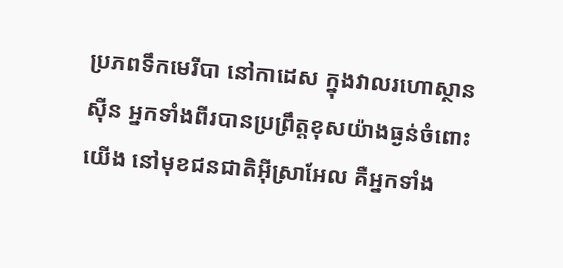ប្រភពទឹកមេរីបា នៅកាដេស ក្នុងវាលរហោស្ថានស៊ីន អ្នកទាំងពីរបានប្រព្រឹត្តខុសយ៉ាងធ្ងន់ចំពោះយើង នៅមុខជនជាតិអ៊ីស្រាអែល គឺអ្នកទាំង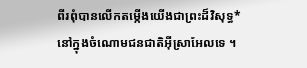ពីរពុំបានលើកតម្កើងយើងជាព្រះដ៏វិសុទ្ធ* នៅក្នុងចំណោមជនជាតិអ៊ីស្រាអែលទេ ។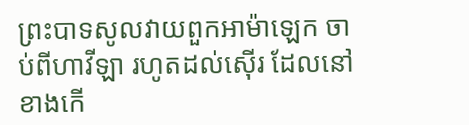ព្រះបាទសូលវាយពួកអាម៉ាឡេក ចាប់ពីហាវីឡា រហូតដល់ស៊ើរ ដែលនៅខាងកើ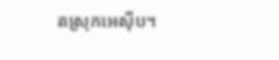តស្រុកអេស៊ីប។